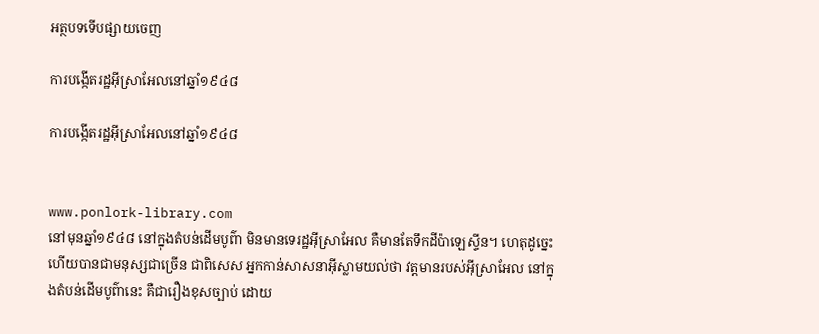អត្ថបទទើបផ្សាយចេញ

ការបង្កើតរដ្ឋអ៊ីស្រាអែលនៅឆ្នាំ១៩៤៨

ការបង្កើតរដ្ឋអ៊ីស្រាអែលនៅឆ្នាំ១៩៤៨


www.ponlork-library.com
នៅមុនឆ្នាំ១៩៤៨ នៅក្នុងតំបន់ដើមបូព៌ា មិនមានទេរដ្ឋអ៊ីស្រាអែល គឺមានតែទឹកដីប៉ាឡេស្ទីន។ ហេតុដូច្នេះហើយបានជាមនុស្សជាច្រើន ជាពិសេស អ្នកកាន់សាសនាអ៊ីស្លាមយល់ថា វត្តមានរបស់អ៊ីស្រាអែល នៅក្នុងតំបន់ដើមបូព៌ានេះ គឺជារឿងខុសច្បាប់ ដោយ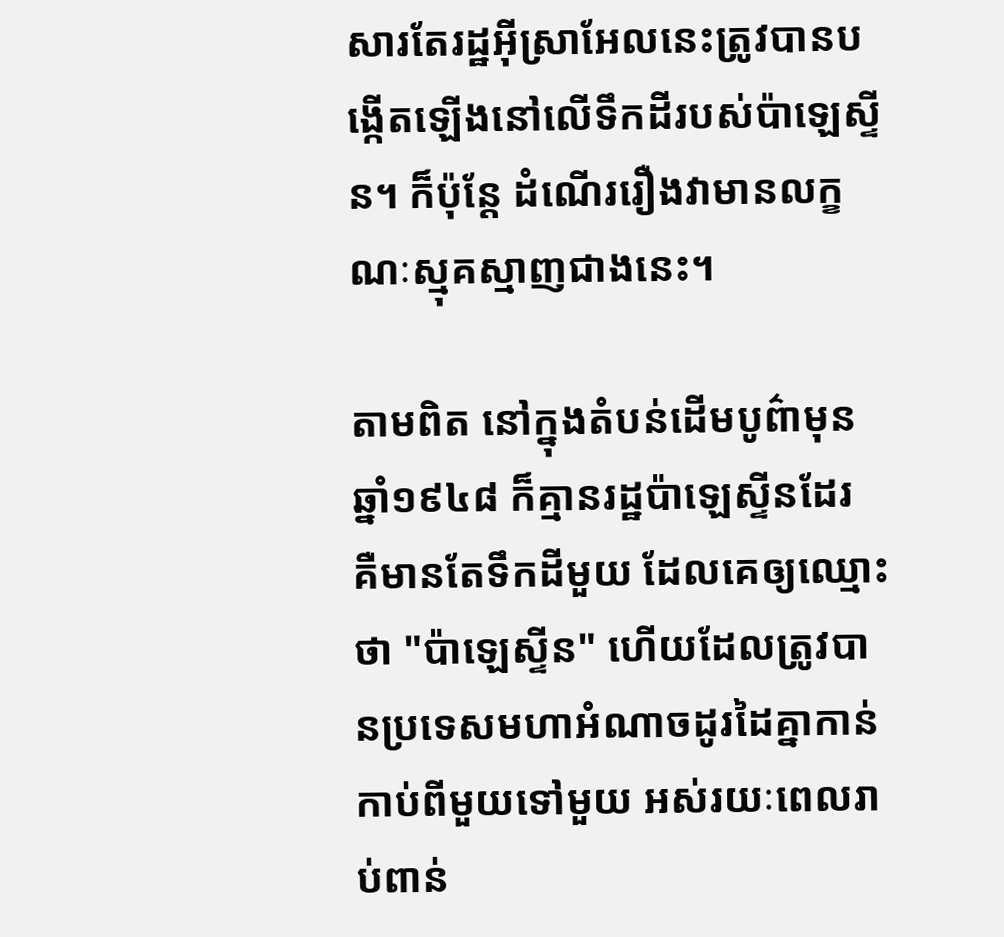សារតែរដ្ឋអ៊ីស្រាអែលនេះត្រូវបានបង្កើតឡើងនៅលើទឹកដីរបស់ប៉ាឡេស្ទីន។ ក៏ប៉ុន្តែ ដំណើររឿងវាមានលក្ខណៈស្មុគស្មាញជាងនេះ។

តាមពិត នៅក្នុងតំបន់ដើមបូព៌ាមុនឆ្នាំ១៩៤៨ ក៏គ្មានរដ្ឋប៉ាឡេស្ទីនដែរ គឺមានតែទឹកដីមួយ ដែលគេឲ្យឈ្មោះថា "ប៉ាឡេស្ទីន" ហើយដែលត្រូវបានប្រទេសមហាអំណាចដូរដៃគ្នាកាន់កាប់ពីមួយទៅមួយ អស់រយៈពេលរាប់ពាន់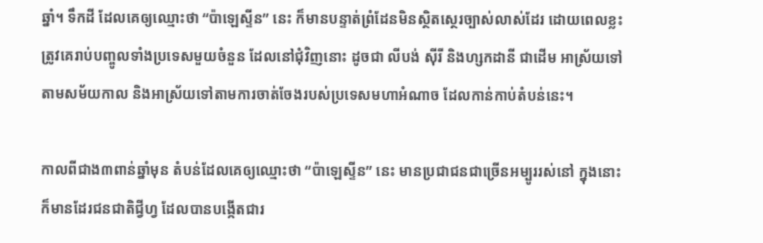ឆ្នាំ។ ទឹកដី ដែលគេឲ្យឈ្មោះថា “ប៉ាឡេស្ទីន” នេះ ក៏មានបន្ទាត់ព្រំដែនមិនស្ថិតស្ថេរច្បាស់លាស់ដែរ ដោយពេលខ្លះត្រូវគេរាប់បញ្ចូលទាំងប្រទេសមួយចំនួន ដែលនៅជុំវិញនោះ ដូចជា លីបង់ ស៊ីរី និងហ្សកដានី ជាដើម អាស្រ័យទៅតាមសម័យកាល និងអាស្រ័យទៅតាមការចាត់ចែងរបស់ប្រទេសមហាអំណាច ដែលកាន់កាប់តំបន់នេះ។

កាលពីជាង៣ពាន់ឆ្នាំមុន តំបន់ដែលគេឲ្យឈ្មោះថា “ប៉ាឡេស្ទីន” នេះ មានប្រជាជនជាច្រើនអម្បូររស់នៅ ក្នុងនោះក៏មានដែរជនជាតិជ្វីហ្វ ដែលបានបង្កើតជារ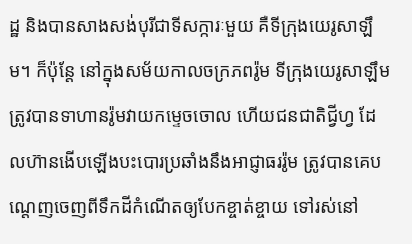ដ្ឋ និងបានសាងសង់បុរីជាទីសក្ការៈមួយ គឺទីក្រុងយេរូសាឡឹម។ ក៏ប៉ុន្តែ នៅក្នុងសម័យកាលចក្រភពរ៉ូម ទីក្រុងយេរូសាឡឹមត្រូវបានទាហានរ៉ូមវាយកម្ទេចចោល ហើយជនជាតិជ្វីហ្វ ដែលហ៊ានងើបឡើងបះបោរប្រឆាំងនឹងអាជ្ញាធររ៉ូម ត្រូវបានគេបណ្តេញចេញពីទឹកដីកំណើតឲ្យបែកខ្ចាត់ខ្ចាយ ទៅរស់នៅ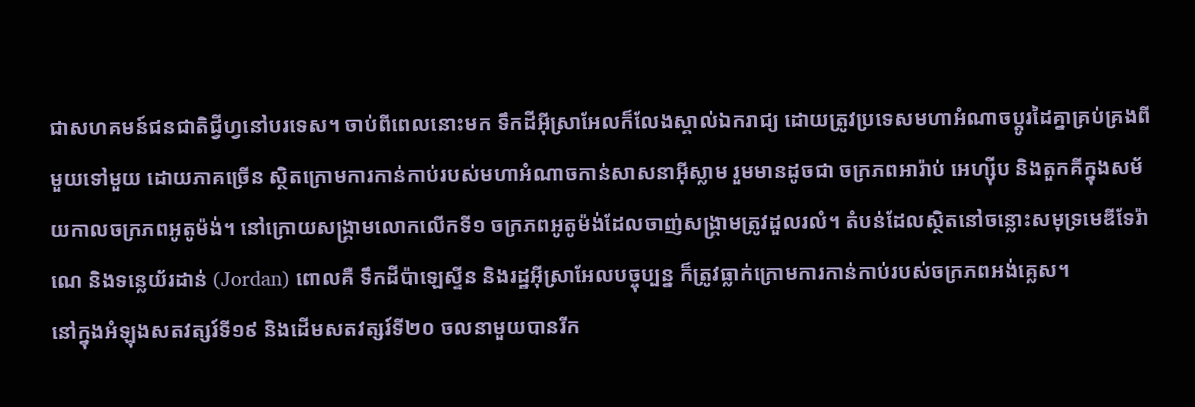ជាសហគមន៍ជនជាតិជ្វីហ្វនៅបរទេស។ ចាប់ពីពេលនោះមក ទឹកដីអ៊ីស្រាអែលក៏លែងស្គាល់ឯករាជ្យ ដោយត្រូវប្រទេសមហាអំណាចប្តូរដៃគ្នាគ្រប់គ្រងពីមួយទៅមួយ ដោយភាគច្រើន ស្ថិតក្រោមការកាន់កាប់របស់មហាអំណាចកាន់សាសនាអ៊ីស្លាម រួមមានដូចជា ចក្រភពអារ៉ាប់ អេហ្ស៊ីប និងតួកគីក្នុងសម័យកាលចក្រភពអូតូម៉ង់។ នៅក្រោយសង្រ្គាមលោកលើកទី១ ចក្រភពអូតូម៉ង់ដែលចាញ់សង្រ្គាមត្រូវដួលរលំ។ តំបន់ដែលស្ថិតនៅចន្លោះសមុទ្រមេឌីទែរ៉ាណេ និងទន្លេយ័រដាន់ (Jordan) ពោលគឺ ទឹកដីប៉ាឡេស្ទីន និងរដ្ឋអ៊ីស្រាអែលបច្ចុប្បន្ន ក៏ត្រូវធ្លាក់ក្រោមការកាន់កាប់របស់ចក្រភពអង់គ្លេស។
នៅក្នុងអំឡុងសតវត្សរ៍ទី១៩ និងដើមសតវត្សរ៍ទី២០ ចលនាមួយបានរីក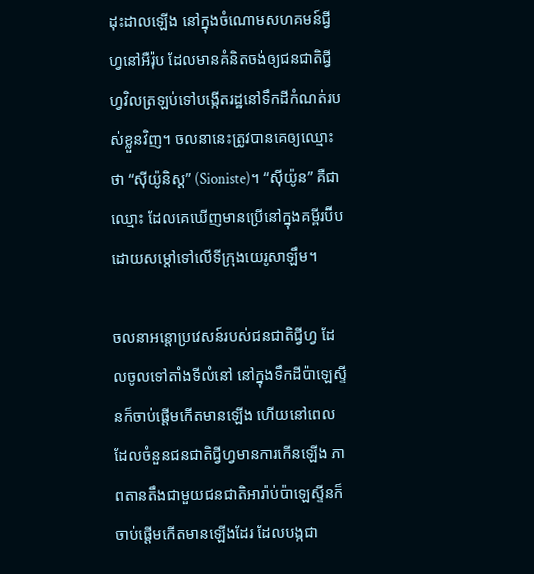ដុះដាលឡើង នៅក្នុងចំណោមសហគមន៍ជ្វីហ្វនៅអឺរ៉ុប ដែលមានគំនិតចង់ឲ្យជនជាតិជ្វីហ្វវិលត្រឡប់ទៅបង្កើតរដ្ឋនៅទឹកដីកំណត់របស់ខ្លួនវិញ។ ចលនានេះត្រូវបានគេឲ្យឈ្មោះថា “ស៊ីយ៉ូនិស្ត” (Sioniste)។ “ស៊ីយ៉ូន” គឺជាឈ្មោះ ដែលគេឃើញមានប្រើនៅក្នុងគម្ពីរប៊ីប ដោយសម្តៅទៅលើទីក្រុងយេរូសាឡឹម។

ចលនាអន្តោប្រវេសន៍របស់ជនជាតិជ្វីហ្វ ដែលចូលទៅតាំងទីលំនៅ នៅក្នុងទឹកដីប៉ាឡេស្ទីនក៏ចាប់ផ្តើមកើតមានឡើង ហើយនៅពេលដែលចំនួនជនជាតិជ្វីហ្វមានការកើនឡើង ភាពតានតឹងជាមួយជនជាតិអារ៉ាប់ប៉ាឡេស្ទីនក៏ចាប់ផ្តើមកើតមានឡើងដែរ ដែលបង្កជា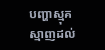បញ្ហាស្មុគស្មាញដល់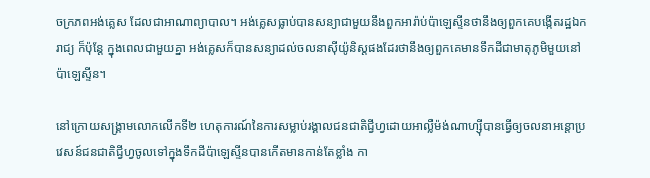ចក្រភពអង់គ្លេស ដែលជាអាណាព្យាបាល។ អង់គ្លេសធ្លាប់បានសន្យាជាមួយនឹងពួកអារ៉ាប់ប៉ាឡេស្ទីនថានឹងឲ្យពួកគេបង្កើតរដ្ឋឯករាជ្យ ក៏ប៉ុន្តែ ក្នុងពេលជាមួយគ្នា អង់គ្លេសក៏បានសន្យាដល់ចលនាស៊ីយ៉ូនិស្តផងដែរថានឹងឲ្យពួកគេមានទឹកដីជាមាតុភូមិមួយនៅប៉ាឡេស្ទីន។

នៅក្រោយសង្រ្គាមលោកលើកទី២ ហេតុការណ៍នៃការសម្លាប់រង្គាលជនជាតិជ្វីហ្វដោយអាល្លឺម៉ង់ណាហ្ស៊ីបានធ្វើឲ្យចលនាអន្តោប្រវេសន៍ជនជាតិជ្វីហ្វចូលទៅក្នុងទឹកដីប៉ាឡេស្ទីនបានកើតមានកាន់តែខ្លាំង កា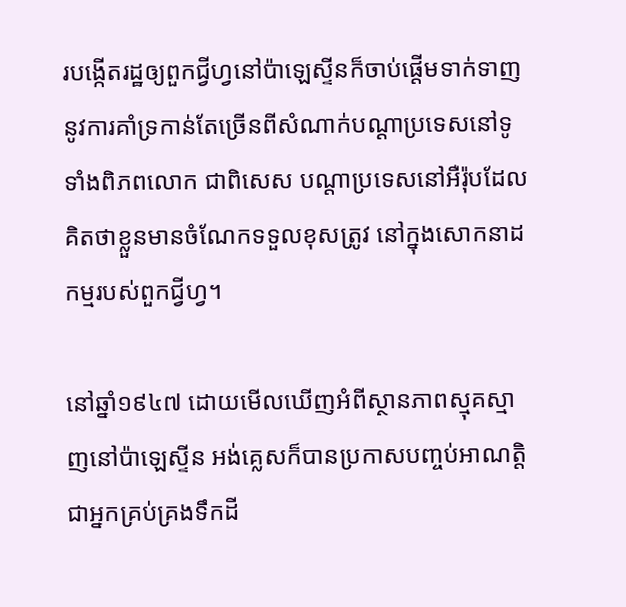របង្កើតរដ្ឋឲ្យពួកជ្វីហ្វនៅប៉ាឡេស្ទីនក៏ចាប់ផ្តើមទាក់ទាញនូវការគាំទ្រកាន់តែច្រើនពីសំណាក់បណ្តាប្រទេសនៅទូទាំងពិភពលោក ជាពិសេស បណ្តាប្រទេសនៅអឺរ៉ុបដែលគិតថាខ្លួនមានចំណែកទទួលខុសត្រូវ នៅក្នុងសោកនាដកម្មរបស់ពួកជ្វីហ្វ។

នៅឆ្នាំ១៩៤៧ ដោយមើលឃើញអំពីស្ថានភាពស្មុគស្មាញនៅប៉ាឡេស្ទីន អង់គ្លេសក៏បានប្រកាសបញ្ចប់អាណត្តិជាអ្នកគ្រប់គ្រងទឹកដី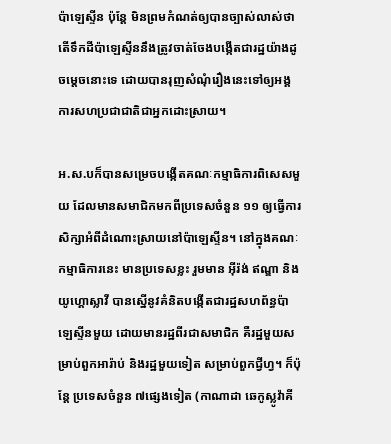ប៉ាឡេស្ទីន ប៉ុន្តែ មិនព្រមកំណត់ឲ្យបានច្បាស់លាស់ថា តើទឹកដីប៉ាឡេស្ទីននឹងត្រូវចាត់ចែងបង្កើតជារដ្ឋយ៉ាងដូចម្តេចនោះទេ ដោយបានរុញសំណុំរឿងនេះទៅឲ្យអង្គការសហប្រជាជាតិជាអ្នកដោះស្រាយ។

អ.ស.បក៏បានសម្រេចបង្កើតគណៈកម្មាធិការពិសេសមួយ ដែលមានសមាជិកមកពីប្រទេសចំនួន ១១ ឲ្យធ្វើការសិក្សាអំពីដំណោះស្រាយនៅប៉ាឡេស្ទីន។ នៅក្នុងគណៈកម្មាធិការនេះ មានប្រទេសខ្លះ រួមមាន អ៊ីរ៉ង់ ឥណ្ឌា និងយូហ្គោស្លាវី បានស្នើនូវគំនិតបង្កើតជារដ្ឋសហព័ន្ធប៉ាឡេស្ទីនមួយ ដោយមានរដ្ឋពីរជាសមាជិក គឺរដ្ឋមួយសម្រាប់ពួកអារ៉ាប់ និងរដ្ឋមួយទៀត សម្រាប់ពួកជ្វីហ្វ។ ក៏ប៉ុន្តែ ប្រទេសចំនួន ៧ផ្សេងទៀត (កាណាដា ឆេកូស្លូវ៉ាគី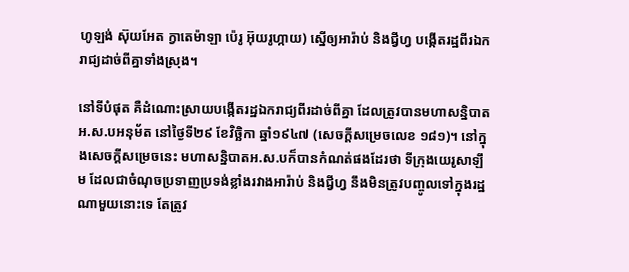ហូឡង់ ស៊ុយអែត ក្វាតេម៉ាឡា ប៉េរូ អ៊ុយរូហ្កាយ) ស្នើឲ្យអារ៉ាប់ និងជ្វីហ្វ បង្កើតរដ្ឋពីរឯករាជ្យដាច់ពីគ្នាទាំងស្រុង។

នៅទីបំផុត គឺដំណោះស្រាយបង្កើតរដ្ឋឯករាជ្យពីរដាច់ពីគ្នា ដែលត្រូវបានមហាសន្និបាតអ.ស.បអនុម័ត នៅថ្ងៃទី២៩ ខែវិច្ឆិកា ឆ្នាំ១៩៤៧ (សេចក្តីសម្រេចលេខ ១៨១)។ នៅក្នុងសេចក្តីសម្រេចនេះ មហាសន្និបាតអ.ស.បក៏បានកំណត់ផងដែរថា ទីក្រុងយេរូសាឡឹម ដែលជាចំណុចប្រទាញប្រទង់ខ្លាំងរវាងអារ៉ាប់ និងជ្វីហ្វ នឹងមិនត្រូវបញ្ចូលទៅក្នុងរដ្ឋណាមួយនោះទេ តែត្រូវ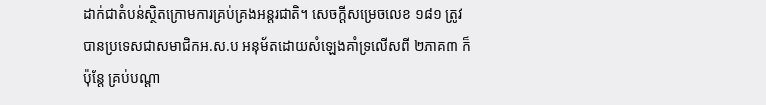ដាក់ជាតំបន់ស្ថិតក្រោមការគ្រប់គ្រងអន្តរជាតិ។ សេចក្តីសម្រេចលេខ ១៨១ ត្រូវបានប្រទេសជាសមាជិកអ.ស.ប អនុម័តដោយសំឡេងគាំទ្រលើសពី ២ភាគ៣ ក៏ប៉ុន្តែ គ្រប់បណ្តា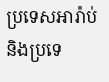ប្រទេសអារ៉ាប់ និងប្រទេ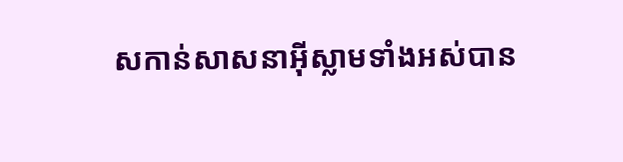សកាន់សាសនាអ៊ីស្លាមទាំងអស់បាន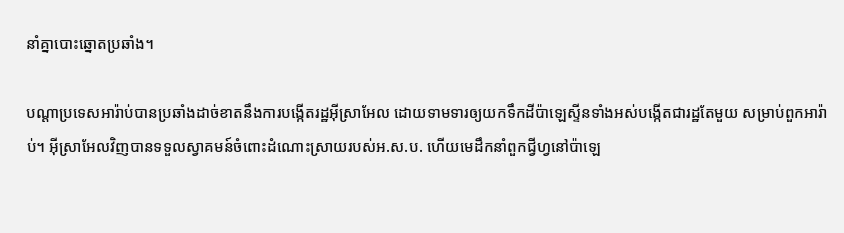នាំគ្នាបោះឆ្នោតប្រឆាំង។

បណ្តាប្រទេសអារ៉ាប់បានប្រឆាំងដាច់ខាតនឹងការបង្កើតរដ្ឋអ៊ីស្រាអែល ដោយទាមទារឲ្យយកទឹកដីប៉ាឡេស្ទីនទាំងអស់បង្កើតជារដ្ឋតែមួយ សម្រាប់ពួកអារ៉ាប់។ អ៊ីស្រាអែលវិញបានទទួលស្វាគមន៍ចំពោះដំណោះស្រាយរបស់អ.ស.ប. ហើយមេដឹកនាំពួកជ្វីហ្វនៅប៉ាឡេ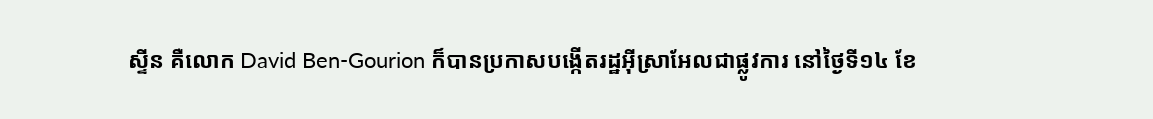ស្ទីន គឺលោក David Ben-Gourion ក៏បានប្រកាសបង្កើតរដ្ឋអ៊ីស្រាអែលជាផ្លូវការ នៅថ្ងៃទី១៤ ខែ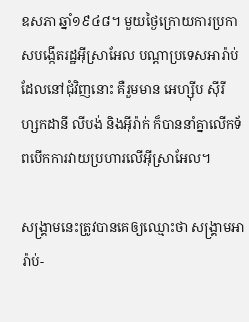ឧសភា ឆ្នាំ១៩៤៨។ មួយថ្ងៃក្រោយការប្រកាសបង្កើតរដ្ឋអ៊ីស្រាអែល បណ្តាប្រទេសអារ៉ាប់ ដែលនៅជុំវិញនោះ គឺរួមមាន អេហ្ស៊ីប ស៊ីរី ហ្សកដានី លីបង់ និងអ៊ីរ៉ាក់ ក៏បាននាំគ្នាលើកទ័ពបើកការវាយប្រហារលើអ៊ីស្រាអែល។

សង្រ្គាមនេះត្រូវបានគេឲ្យឈ្មោះថា សង្រ្គាមអារ៉ាប់-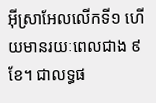អ៊ីស្រាអែលលើកទី១ ហើយមានរយៈពេលជាង ៩ខែ។ ជាលទ្ធផ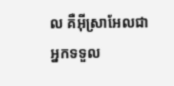ល គឺអ៊ីស្រាអែលជាអ្នកទទួល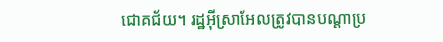ជោគជ័យ។ រដ្ឋអ៊ីស្រាអែលត្រូវបានបណ្តាប្រ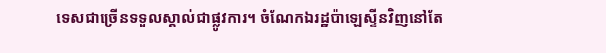ទេសជាច្រើនទទួលស្គាល់ជាផ្លូវការ។ ចំណែកឯរដ្ឋប៉ាឡេស្ទីនវិញនៅតែ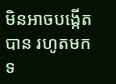មិនអាចបង្កើតបាន រហូតមកទ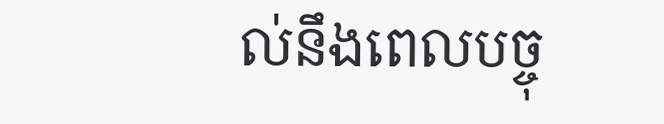ល់នឹងពេលបច្ចុ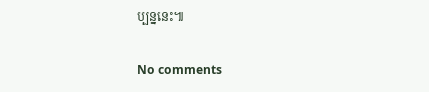ប្បន្ននេះ៕

No comments